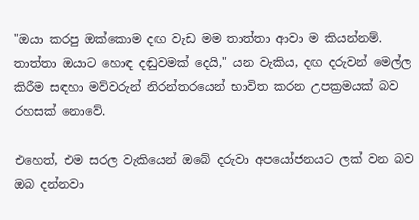"ඔයා කරපු ඔක්කොම දඟ වැඩ මම තාත්තා ආවා ම කියන්නම්. තාත්තා ඔයාට හොඳ දඬුවමක් දෙයි," යන වැකිය, දඟ දරුවන් මෙල්ල කිරීම සඳහා මව්වරුන් නිරන්තරයෙන් භාවිත කරන උපක්‍රමයක් බව රහසක් නොවේ.

එහෙත්, එම සරල වැකියෙන් ඔබේ දරුවා අපයෝජනයට ලක් වන බව ඔබ දන්නවා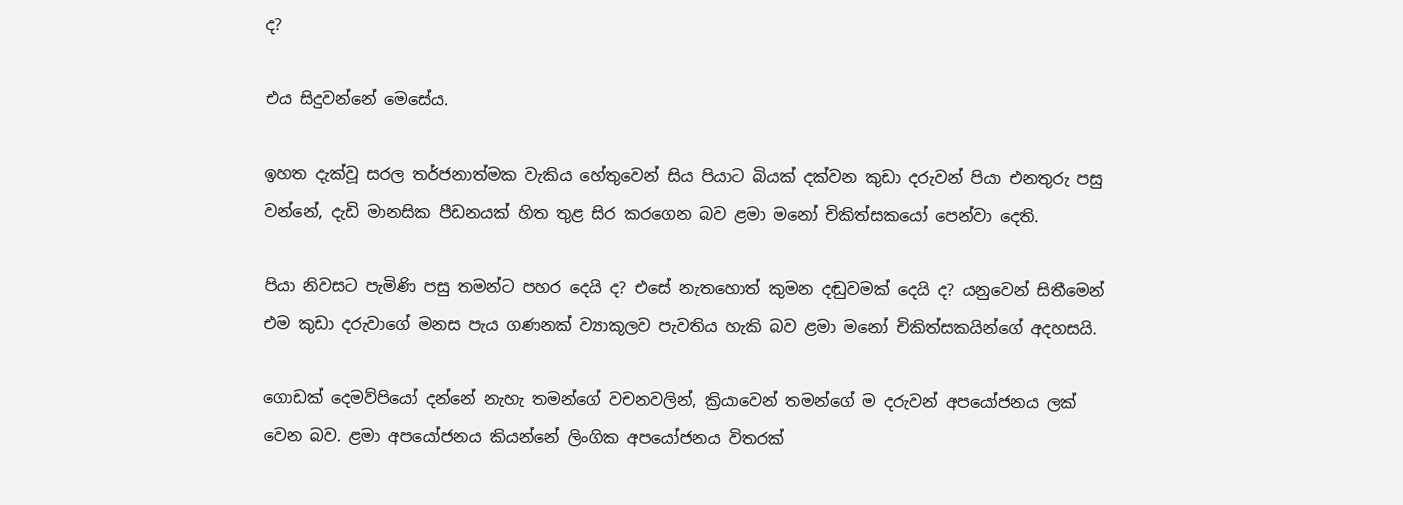ද?

එය සිදුවන්නේ මෙසේය.

ඉහත දැක්වූ සරල තර්ජනාත්මක වැකිය හේතුවෙන් සිය පියාට බියක් දක්වන කුඩා දරුවන් පියා එනතුරු පසු වන්නේ, දැඩි මානසික පීඩනයක් හිත තුළ සිර කරගෙන බව ළමා මනෝ චිකිත්සකයෝ පෙන්වා දෙති.

පියා නිවසට පැමිණි පසු තමන්ට පහර දෙයි ද? එසේ නැතහොත් කුමන දඬුවමක් දෙයි ද? යනුවෙන් සිතීමෙන් එම කුඩා දරුවාගේ මනස පැය ගණනක් ව්‍යාකූලව පැවතිය හැකි බව ළමා මනෝ චිකිත්සකයින්ගේ අදහසයි.

ගොඩක් දෙමව්පියෝ දන්නේ නැහැ තමන්ගේ වචනවලින්, ක්‍රියාවෙන් තමන්ගේ ම දරුවන් අපයෝජනය ලක් වෙන බව. ළමා අපයෝජනය කියන්නේ ලිංගික අපයෝජනය විතරක්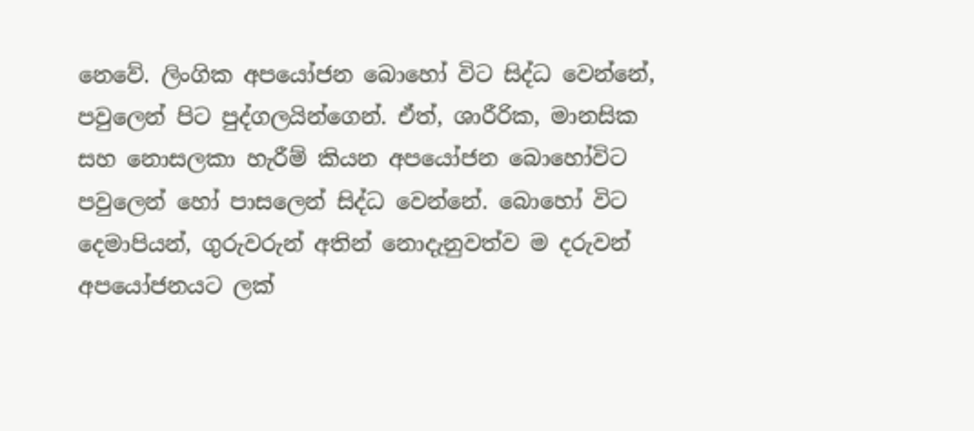නෙවේ. ලිංගික අපයෝජන බොහෝ විට සිද්ධ වෙන්නේ, පවුලෙන් පිට පුද්ගලයින්ගෙන්. ඒත්, ශාරීරික, මානසික සහ නොසලකා හැරීම් කියන අපයෝජන බොහෝවිට පවුලෙන් හෝ පාසලෙන් සිද්ධ වෙන්නේ. බොහෝ විට දෙමාපියන්, ගුරුවරුන් අතින් නොදැනුවත්ව ම දරුවන් අපයෝජනයට ලක්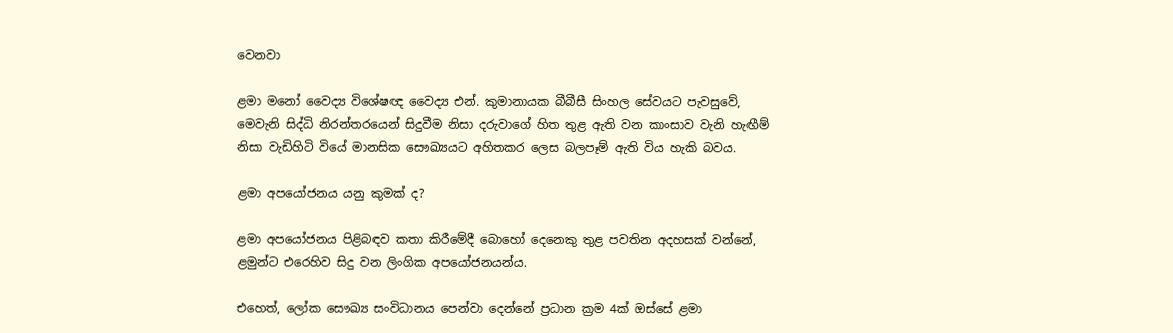වෙනවා

ළමා මනෝ වෛද්‍ය විශේෂඥ වෛද්‍ය එන්. කුමානායක බීබීසී සිංහල සේවයට පැවසුවේ, මෙවැනි සිද්ධි නිරන්තරයෙන් සිදුවීම නිසා දරුවාගේ හිත තුළ ඇති වන කාංසාව වැනි හැඟීම් නිසා වැඩිහිටි වියේ මානසික සෞඛ්‍යයට අහිතකර ලෙස බලපෑම් ඇති විය හැකි බවය.

ළමා අපයෝජනය යනු කුමක් ද?

ළමා අපයෝජනය පිළිබඳව කතා කිරීමේදී බොහෝ දෙනෙකු තුළ පවතින අදහසක් වන්නේ, ළමුන්ට එරෙහිව සිදු වන ලිංගික අපයෝජනයන්ය.

එහෙත්, ලෝක සෞඛ්‍ය සංවිධානය පෙන්වා දෙන්නේ ප්‍රධාන ක්‍රම 4ක් ඔස්සේ ළමා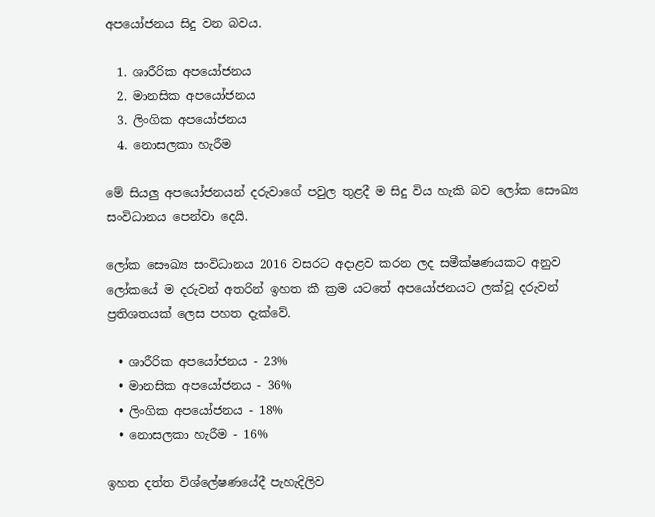අපයෝජනය සිදු වන බවය.

  1. ශාරීරික අපයෝජනය
  2. මානසික අපයෝජනය
  3. ලිංගික අපයෝජනය
  4. නොසලකා හැරීම

මේ සියලු අපයෝජනයන් දරුවාගේ පවුල තුළදී ම සිදු විය හැකි බව ලෝක සෞඛ්‍ය සංවිධානය පෙන්වා දෙයි.

ලෝක සෞඛ්‍ය සංවිධානය 2016 වසරට අදාළව කරන ලද සමීක්ෂණයකට අනුව ලෝකයේ ම දරුවන් අතරින් ඉහත කී ක්‍රම යටතේ අපයෝජනයට ලක්වූ දරුවන් ප්‍රතිශතයක් ලෙස පහත දැක්වේ.

  • ශාරීරික අපයෝජනය - 23%
  • මානසික අපයෝජනය - 36%
  • ලිංගික අපයෝජනය - 18%
  • නොසලකා හැරීම - 16%

ඉහත දත්ත විශ්ලේෂණයේදී පැහැදිලිව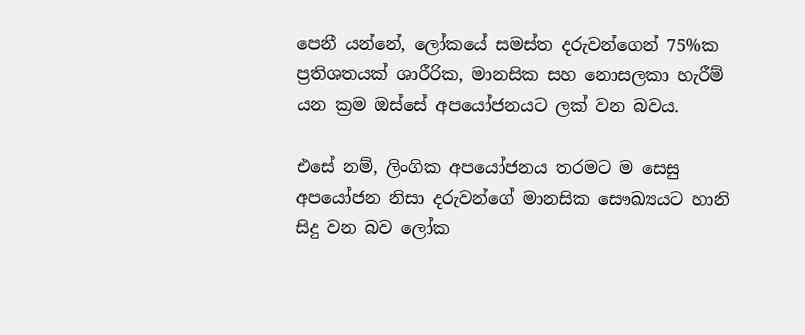පෙනී යන්නේ, ලෝකයේ සමස්ත දරුවන්ගෙන් 75%ක ප්‍රතිශතයක් ශාරීරික, මානසික සහ නොසලකා හැරීම් යන ක්‍රම ඔස්සේ අපයෝජනයට ලක් වන බවය.

එසේ නම්, ලිංගික අපයෝජනය තරමට ම සෙසු අපයෝජන නිසා දරුවන්ගේ මානසික සෞඛ්‍යයට හානි සිදු වන බව ලෝක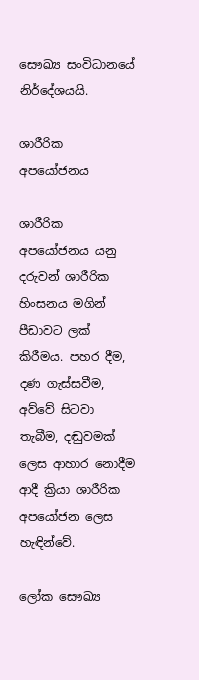සෞඛ්‍ය සංවිධානයේ නිර්දේශයයි.

ශාරීරික අපයෝජනය

ශාරීරික අපයෝජනය යනු දරුවන් ශාරීරික හිංසනය මගින් පීඩාවට ලක් කිරීමය. පහර දීම, දණ ගැස්සවීම, අව්වේ සිටවා තැබීම, දඬුවමක් ලෙස ආහාර නොදීම ආදී ක්‍රියා ශාරීරික අපයෝජන ලෙස හැඳින්වේ.

ලෝක සෞඛ්‍ය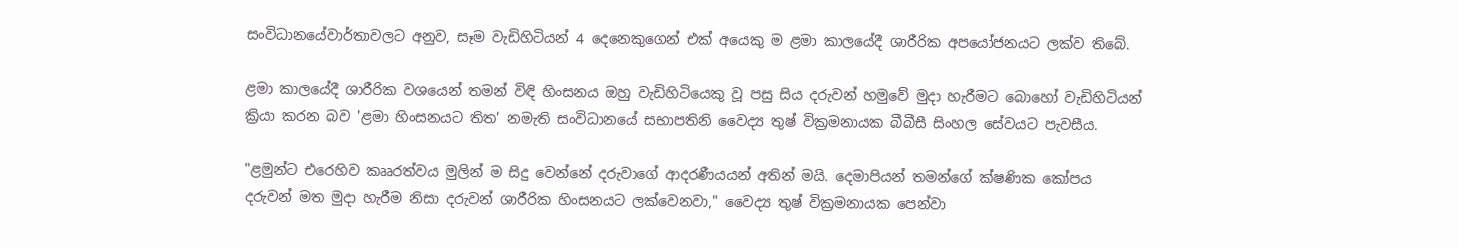සංවිධානයේවාර්තාවලට අනුව, සෑම වැඩිහිටියන් 4 දෙනෙකුගෙන් එක් අයෙකු ම ළමා කාලයේදී ශාරීරික අපයෝජනයට ලක්ව තිබේ.

ළමා කාලයේදී ශාරීරික වශයෙන් තමන් විඳි හිංසනය ඔහු වැඩිහිටියෙකු වූ පසු සිය දරුවන් හමුවේ මුදා හැරීමට බොහෝ වැඩිහිටියන් ක්‍රියා කරන බව 'ළමා හිංසනයට තිත' නමැති සංවිධානයේ සභාපතිනි වෛද්‍ය තුෂ් වික්‍රමනායක බීබීසී සිංහල සේවයට පැවසීය.

"ළමුන්ට එරෙහිව කෲරත්වය මුලින් ම සිදු වෙන්නේ දරුවාගේ ආදරණීයයන් අතින් මයි. දෙමාපියන් තමන්ගේ ක්ෂණික කෝපය දරුවන් මත මුදා හැරීම නිසා දරුවන් ශාරීරික හිංසනයට ලක්වෙනවා," වෛද්‍ය තුෂ් වික්‍රමනායක පෙන්වා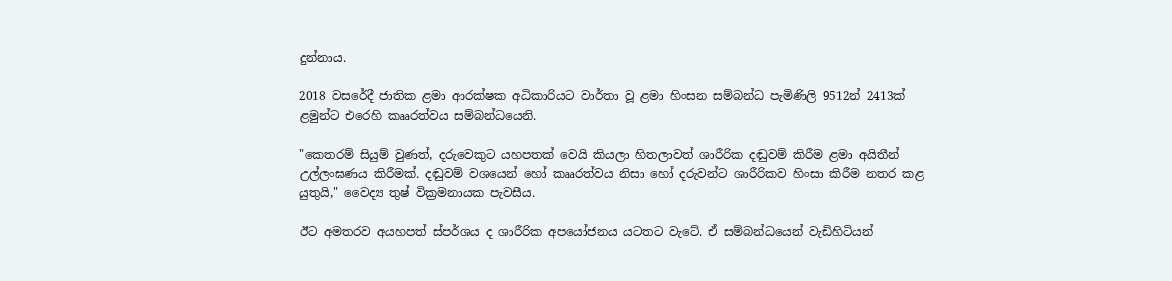දුන්නාය.

2018 වසරේදී ජාතික ළමා ආරක්ෂක අධිකාරියට වාර්තා වූ ළමා හිංසන සම්බන්ධ පැමිණිලි 9512න් 2413ක් ළමුන්ට එරෙහි කෲරත්වය සම්බන්ධයෙනි.

"කෙතරම් සියුම් වුණත්, දරුවෙකුට යහපතක් වෙයි කියලා හිතලාවත් ශාරීරික දඬුවම් කිරීම ළමා අයිතීන් උල්ලංඝණය කිරීමක්. දඬුවම් වශයෙන් හෝ කෲරත්වය නිසා හෝ දරුවන්ට ශාරීරිකව හිංසා කිරීම නතර කළ යුතුයි," වෛද්‍ය තුෂ් වික්‍රමනායක පැවසීය.

ඊට අමතරව අයහපත් ස්පර්ශය ද ශාරීරික අපයෝජනය යටතට වැටේ. ඒ සම්බන්ධයෙන් වැඩිහිටියන්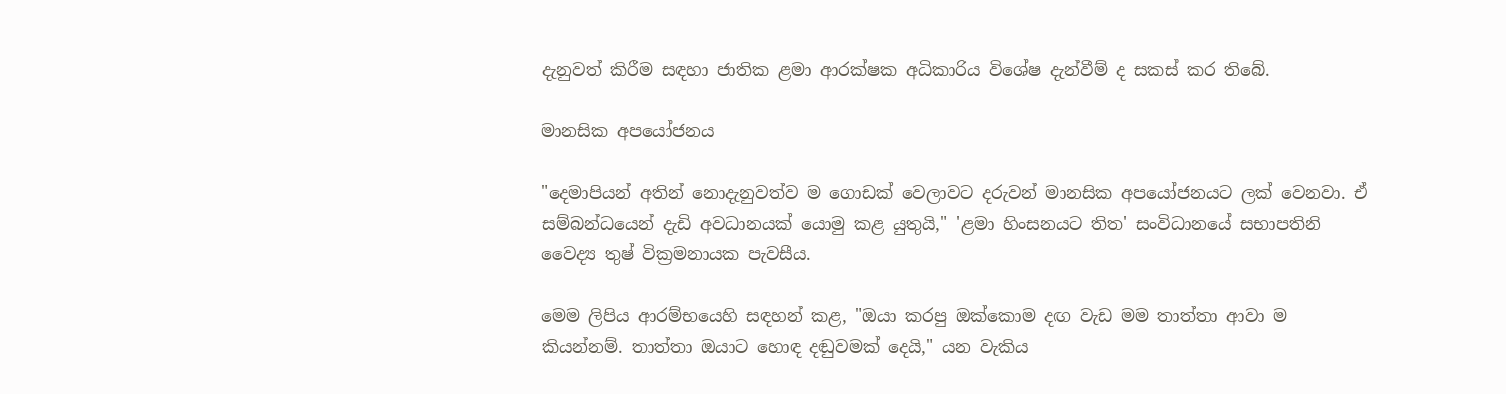දැනුවත් කිරීම සඳහා ජාතික ළමා ආරක්ෂක අධිකාරිය විශේෂ දැන්වීම් ද සකස් කර තිබේ.

මානසික අපයෝජනය

"දෙමාපියන් අතින් නොදැනුවත්ව ම ගොඩක් වෙලාවට දරුවන් මානසික අපයෝජනයට ලක් වෙනවා. ඒ සම්බන්ධයෙන් දැඩි අවධානයක් යොමු කළ යුතුයි," 'ළමා හිංසනයට තිත' සංවිධානයේ සභාපතිනි වෛද්‍ය තුෂ් වික්‍රමනායක පැවසීය.

මෙම ලිපිය ආරම්භයෙහි සඳහන් කළ, "ඔයා කරපු ඔක්කොම දඟ වැඩ මම තාත්තා ආවා ම කියන්නම්. තාත්තා ඔයාට හොඳ දඬුවමක් දෙයි," යන වැකිය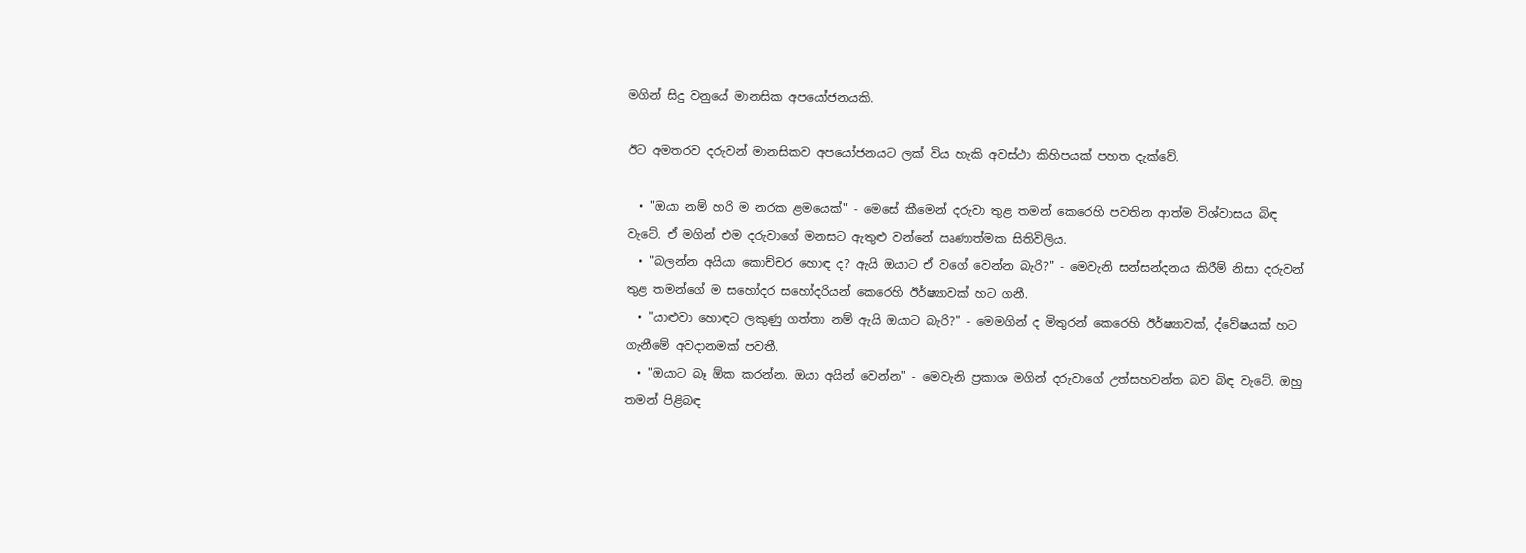මගින් සිදු වනුයේ මානසික අපයෝජනයකි.

ඊට අමතරව දරුවන් මානසිකව අපයෝජනයට ලක් විය හැකි අවස්ථා කිහිපයක් පහත දැක්වේ.

  • "ඔයා නම් හරි ම නරක ළමයෙක්" - මෙසේ කීමෙන් දරුවා තුළ තමන් කෙරෙහි පවතින ආත්ම විශ්වාසය බිඳ වැටේ. ඒ මගින් එම දරුවාගේ මනසට ඇතුළු වන්නේ ඍණාත්මක සිතිවිලිය.
  • "බලන්න අයියා කොච්චර හොඳ ද? ඇයි ඔයාට ඒ වගේ වෙන්න බැරි?" - මෙවැනි සන්සන්දනය කිරීම් නිසා දරුවන් තුළ තමන්ගේ ම සහෝදර සහෝදරියන් කෙරෙහි ඊර්ෂ්‍යාවක් හට ගනී.
  • "යාළුවා හොඳට ලකුණු ගත්තා නම් ඇයි ඔයාට බැරි?" - මෙමගින් ද මිතුරන් කෙරෙහි ඊර්ෂ්‍යාවක්, ද්වේෂයක් හට ගැනීමේ අවදානමක් පවතී.
  • "ඔයාට බෑ ඕක කරන්න. ඔයා අයින් වෙන්න" - මෙවැනි ප්‍රකාශ මගින් දරුවාගේ උත්සහවන්ත බව බිඳ වැටේ. ඔහු තමන් පිළිබඳ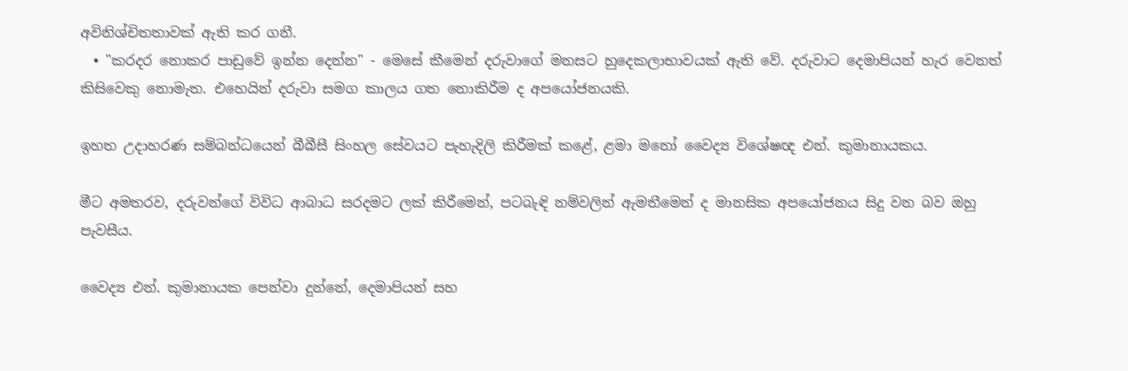අවිනිශ්චිතතාවක් ඇති කර ගනී.
  • "කරදර නොකර පාඩුවේ ඉන්න දෙන්න" - මෙසේ කීමෙන් දරුවාගේ මනසට හුදෙකලාභාවයක් ඇති වේ. දරුවාට දෙමාපියන් හැර වෙනත් කිසිවෙකු නොමැත. එහෙයින් දරුවා සමග කාලය ගත නොකිරීම ද අපයෝජනයකි.

ඉහත උදාහරණ සම්බන්ධයෙන් බීබීසී සිංහල සේවයට පැහැදිලි කිරීමක් කළේ, ළමා මනෝ වෛද්‍ය විශේෂඥ එන්. කුමානායකය.

මීට අමතරව, දරුවන්ගේ විවිධ ආබාධ සරදමට ලක් කිරීමෙන්, පටබැඳි නම්වලින් ඇමතීමෙන් ද මානසික අපයෝජනය සිදු වන බව ඔහු පැවසීය.

වෛද්‍ය එන්. කුමානායක පෙන්වා දුන්නේ, දෙමාපියන් සහ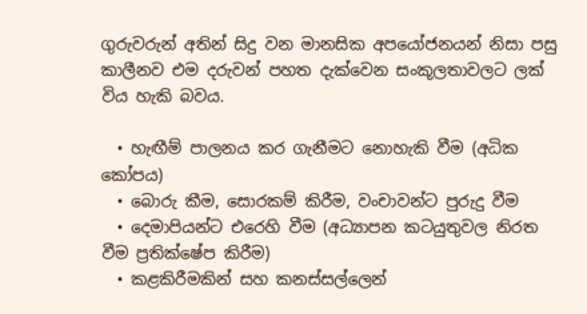ගුරුවරුන් අතින් සිදු වන මානසික අපයෝජනයන් නිසා පසු කාලීනව එම දරුවන් පහත දැක්වෙන සංකූලතාවලට ලක් විය හැකි බවය.

  • හැඟීම් පාලනය කර ගැනීමට නොහැකි වීම (අධික කෝපය)
  • බොරු කීම, සොරකම් කිරීම, වංචාවන්ට පුරුදු වීම
  • දෙමාපියන්ට එරෙහි වීම (අධ්‍යාපන කටයුතුවල නිරත වීම ප්‍රතික්ෂේප කිරීම)
  • කළකිරීමකින් සහ කනස්සල්ලෙන්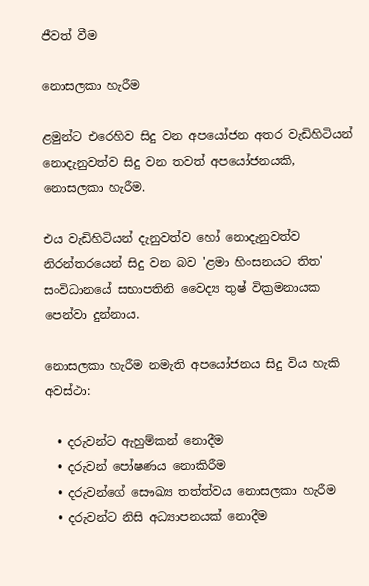ජීවත් වීම

නොසලකා හැරීම

ළමුන්ට එරෙහිව සිදු වන අපයෝජන අතර වැඩිහිටියන් නොදැනුවත්ව සිදු වන තවත් අපයෝජනයකි, නොසලකා හැරීම.

එය වැඩිහිටියන් දැනුවත්ව හෝ නොදැනුවත්ව නිරන්තරයෙන් සිදු වන බව 'ළමා හිංසනයට තිත' සංවිධානයේ සභාපතිනි වෛද්‍ය තුෂ් වික්‍රමනායක පෙන්වා දුන්නාය.

නොසලකා හැරීම නමැති අපයෝජනය සිදු විය හැකි අවස්ථා:

  • දරුවන්ට ඇහුම්කන් නොදීම
  • දරුවන් පෝෂණය නොකිරීම
  • දරුවන්ගේ සෞඛ්‍ය තත්ත්වය නොසලකා හැරීම
  • දරුවන්ට නිසි අධ්‍යාපනයක් නොදීම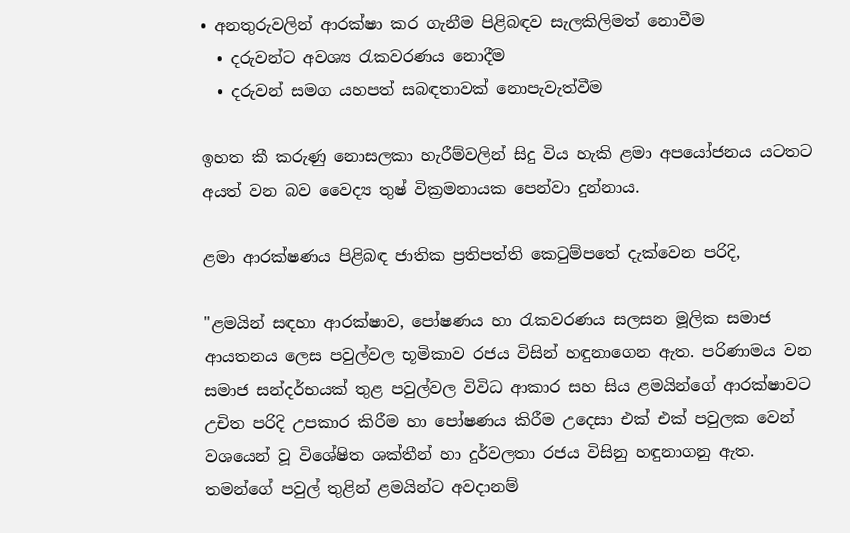• අනතුරුවලින් ආරක්ෂා කර ගැනීම පිළිබඳව සැලකිලිමත් නොවීම
  • දරුවන්ට අවශ්‍ය රැකවරණය නොදීම
  • දරුවන් සමග යහපත් සබඳතාවක් නොපැවැත්වීම

ඉහත කී කරුණු නොසලකා හැරීම්වලින් සිදු විය හැකි ළමා අපයෝජනය යටතට අයත් වන බව වෛද්‍ය තුෂ් වික්‍රමනායක පෙන්වා දුන්නාය.

ළමා ආරක්ෂණය පිළිබඳ ජාතික ප්‍රතිපත්ති කෙටුම්පතේ දැක්වෙන පරිදි,

"ළමයින් සඳහා ආරක්ෂාව, පෝෂණය හා රැකවරණය සලසන මූලික සමාජ ආයතනය ලෙස පවුල්වල භූමිකාව රජය විසින් හඳුනාගෙන ඇත. පරිණාමය වන සමාජ සන්දර්භයක් තුළ පවුල්වල විවිධ ආකාර සහ සිය ළමයින්ගේ ආරක්ෂාවට උචිත පරිදි උපකාර කිරීම හා පෝෂණය කිරීම උදෙසා එක් එක් පවුලක වෙන් වශයෙන් වූ විශේෂිත ශක්තීන් හා දුර්වලතා රජය විසිනු හඳුනාගනු ඇත. තමන්ගේ පවුල් තුළින් ළමයින්ට අවදානම්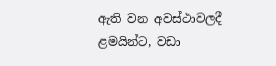ඇති වන අවස්ථාවලදී ළමයින්ට, වඩා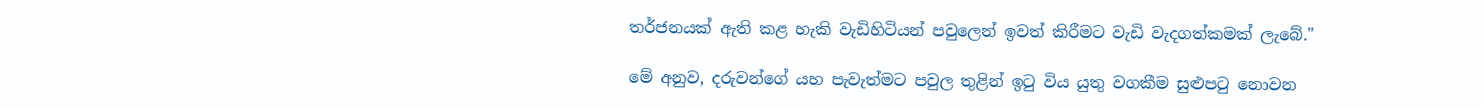තර්ජනයක් ඇති කළ හැකි වැඩිහිටියන් පවුලෙන් ඉවත් කිරීමට වැඩි වැදගත්කමක් ලැබේ."

මේ අනුව, දරුවන්ගේ යහ පැවැත්මට පවුල තුළින් ඉටු විය යුතු වගකීම සුළුපටු නොවන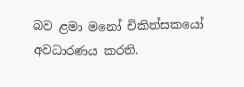බව ළමා මනෝ චිකිත්සකයෝ අවධාරණය කරති.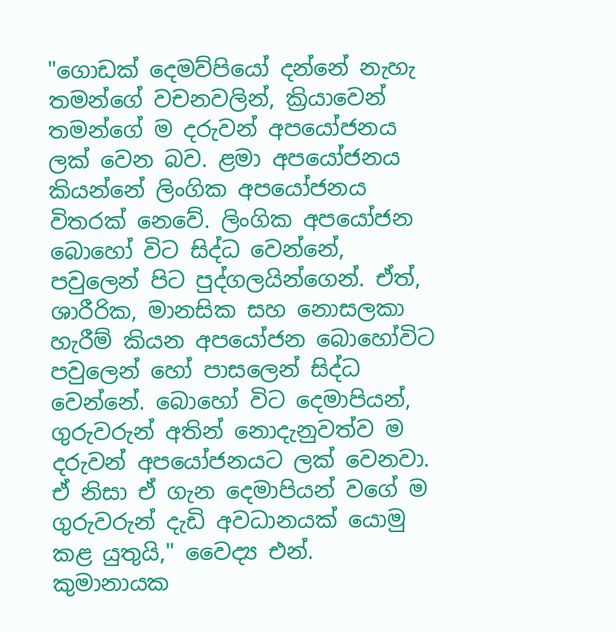"ගොඩක් දෙමව්පියෝ දන්නේ නැහැ තමන්ගේ වචනවලින්, ක්‍රියාවෙන් තමන්ගේ ම දරුවන් අපයෝජනය ලක් වෙන බව. ළමා අපයෝජනය කියන්නේ ලිංගික අපයෝජනය විතරක් නෙවේ. ලිංගික අපයෝජන බොහෝ විට සිද්ධ වෙන්නේ, පවුලෙන් පිට පුද්ගලයින්ගෙන්. ඒත්, ශාරීරික, මානසික සහ නොසලකා හැරීම් කියන අපයෝජන බොහෝවිට පවුලෙන් හෝ පාසලෙන් සිද්ධ වෙන්නේ. බොහෝ විට දෙමාපියන්, ගුරුවරුන් අතින් නොදැනුවත්ව ම දරුවන් අපයෝජනයට ලක් වෙනවා. ඒ නිසා ඒ ගැන දෙමාපියන් වගේ ම ගුරුවරුන් දැඩි අවධානයක් යොමු කළ යුතුයි," වෛද්‍ය එන්. කුමානායක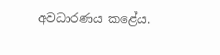අවධාරණය කළේය.